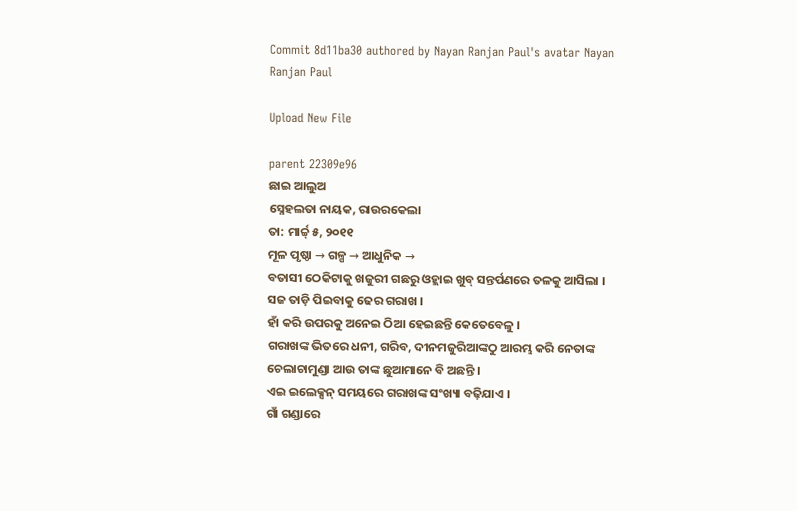Commit 8d11ba30 authored by Nayan Ranjan Paul's avatar Nayan Ranjan Paul

Upload New File

parent 22309e96
ଛାଇ ଆଲୁଅ
ସ୍ନେହଲତା ନାୟକ, ରାଉରକେଲା
ତା: ମାର୍ଚ୍ଚ୍ ୫, ୨୦୧୧
ମୂଳ ପୃଷ୍ଠା → ଗଳ୍ପ → ଆଧୁନିକ →
ବତାସୀ ଠେକିଟାକୁ ଖଜୁରୀ ଗଛରୁ ଓହ୍ଲାଇ ଖୁବ୍ ସନ୍ତର୍ପଣରେ ତଳକୁ ଆସିଲା ।
ସଜ ତାଡ଼ି ପିଇବାକୁ ଢେର ଗରାଖ ।
ହାଁ କରି ଉପରକୁ ଅନେଇ ଠିଆ ହେଇଛନ୍ତି କେତେବେଳୁ ।
ଗରାଖଙ୍କ ଭିତରେ ଧନୀ, ଗରିବ, ଦୀନମଜୁରିଆଙ୍କଠୁ ଆରମ୍ଭ କରି ନେତାଙ୍କ ଚେଲାଚାମୁଣ୍ଡା ଆଉ ତାଙ୍କ ଛୁଆମାନେ ବି ଅଛନ୍ତି ।
ଏଇ ଇଲେକ୍ସନ୍ ସମୟରେ ଗରାଖଙ୍କ ସଂଖ୍ୟା ବଢ଼ିଯାଏ ।
ଗାଁ ଗଣ୍ଡାରେ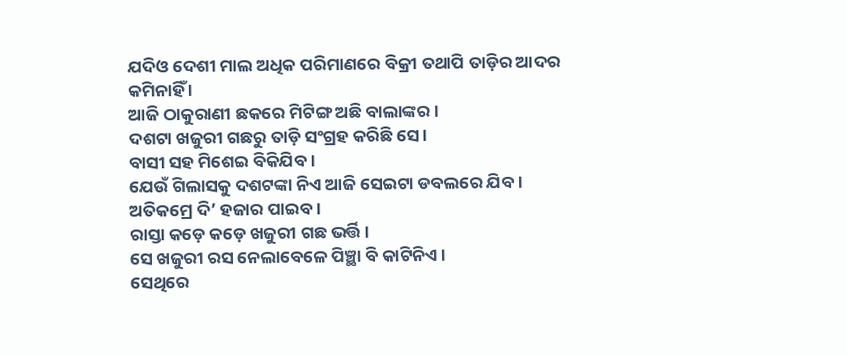ଯଦିଓ ଦେଶୀ ମାଲ ଅଧିକ ପରିମାଣରେ ବିକ୍ରୀ ତଥାପି ତାଡ଼ିର ଆଦର କମିନାହିଁ ।
ଆଜି ଠାକୁରାଣୀ ଛକରେ ମିଟିଙ୍ଗ ଅଛି ବାଲାଙ୍କର ।
ଦଶଟା ଖଜୁରୀ ଗଛରୁ ତାଡ଼ି ସଂଗ୍ରହ କରିଛି ସେ ।
ବାସୀ ସହ ମିଶେଇ ବିକିଯିବ ।
ଯେଉଁ ଗିଲାସକୁ ଦଶଟଙ୍କା ନିଏ ଆଜି ସେଇଟା ଡବଲରେ ଯିବ ।
ଅତିକମ୍ରେ ଦି’ ହଜାର ପାଇବ ।
ରାସ୍ତା କଡ଼େ କଡ଼େ ଖଜୁରୀ ଗଛ ଭର୍ତ୍ତି ।
ସେ ଖଜୁରୀ ରସ ନେଲାବେଳେ ପିଞ୍ଛା ବି କାଟିନିଏ ।
ସେଥିରେ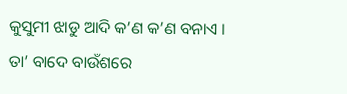କୁସୁମୀ ଝାଡୁ ଆଦି କ’ଣ କ’ଣ ବନାଏ ।
ତା’ ବାଦେ ବାଉଁଶରେ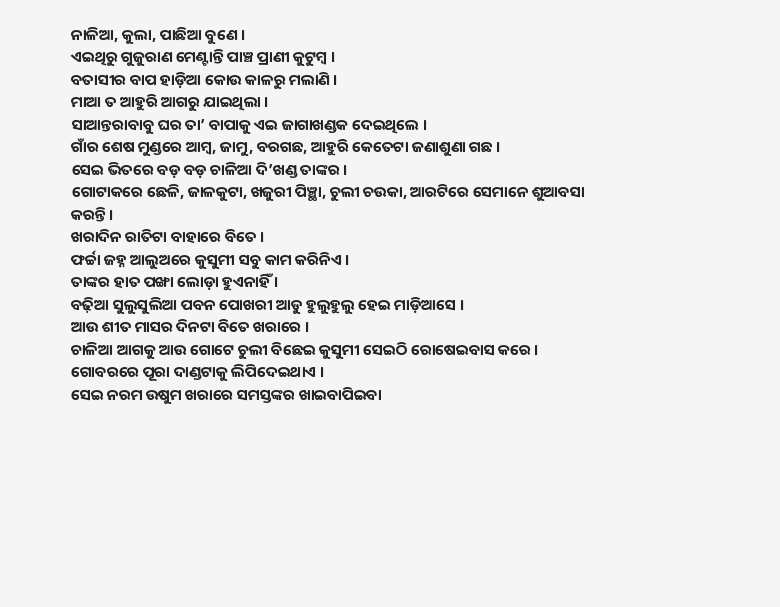ନାଳିଆ, କୁଲା, ପାଛିଆ ବୁଣେ ।
ଏଇଥିରୁ ଗୁଜୁରାଣ ମେଣ୍ଟାନ୍ତି ପାଞ୍ଚ ପ୍ରାଣୀ କୁଟୁମ୍ବ ।
ବତାସୀର ବାପ ହାଡ଼ିଆ କୋଉ କାଳରୁ ମଲାଣି ।
ମାଆ ତ ଆହୁରି ଆଗରୁ ଯାଇଥିଲା ।
ସାଆନ୍ତରାବାବୁ ଘର ତା’ ବାପାକୁ ଏଇ ଜାଗାଖଣ୍ଡକ ଦେଇଥିଲେ ।
ଗାଁର ଶେଷ ମୁଣ୍ଡରେ ଆମ୍ବ, ଜାମୁ, ବରଗଛ, ଆହୁରି କେତେଟା ଜଣାଶୁଣା ଗଛ ।
ସେଇ ଭିତରେ ବଡ଼ ବଡ଼ ଚାଳିଆ ଦି’ଖଣ୍ଡ ତାଙ୍କର ।
ଗୋଟାକରେ ଛେଳି, ଜାଳକୁଟା, ଖଜୁରୀ ପିଞ୍ଛା, ଚୁଲୀ ଚଉକା, ଆରଟିରେ ସେମାନେ ଶୁଆବସା କରନ୍ତି ।
ଖରାଦିନ ରାତିଟା ବାହାରେ ବିତେ ।
ଫର୍ଚ୍ଚା ଜହ୍ନ ଆଲୁଅରେ କୁସୁମୀ ସବୁ କାମ କରିନିଏ ।
ତାଙ୍କର ହାତ ପଙ୍ଖା ଲୋଡ଼ା ହୁଏନାହିଁ ।
ବଢ଼ିଆ ସୁଲୁସୁଲିଆ ପବନ ପୋଖରୀ ଆଡୁ ହୁଲୁହୁଲୁ ହେଇ ମାଡ଼ିଆସେ ।
ଆଉ ଶୀତ ମାସର ଦିନଟା ବିତେ ଖରାରେ ।
ଚାଳିଆ ଆଗକୁ ଆଉ ଗୋଟେ ଚୁଲୀ ବିଛେଇ କୁସୁମୀ ସେଇଠି ରୋଷେଇବାସ କରେ ।
ଗୋବରରେ ପୂରା ଦାଣ୍ଡଟାକୁ ଲିପିଦେଇଥାଏ ।
ସେଇ ନରମ ଉଷୁମ ଖରାରେ ସମସ୍ତଙ୍କର ଖାଇବାପିଇବା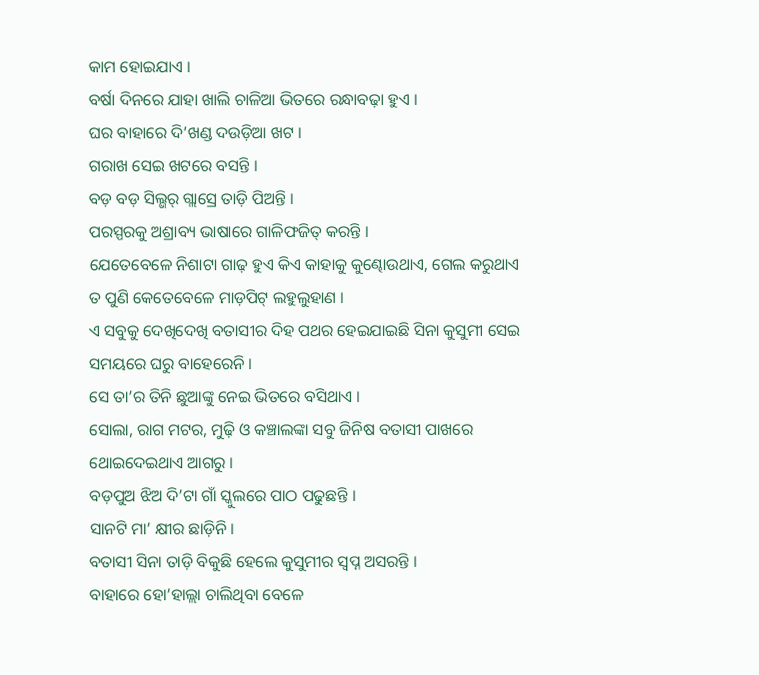କାମ ହୋଇଯାଏ ।
ବର୍ଷା ଦିନରେ ଯାହା ଖାଲି ଚାଳିଆ ଭିତରେ ରନ୍ଧାବଢ଼ା ହୁଏ ।
ଘର ବାହାରେ ଦି’ଖଣ୍ଡ ଦଉଡ଼ିଆ ଖଟ ।
ଗରାଖ ସେଇ ଖଟରେ ବସନ୍ତି ।
ବଡ଼ ବଡ଼ ସିଲ୍ଭର୍ ଗ୍ଲାସ୍ରେ ତାଡ଼ି ପିଅନ୍ତି ।
ପରସ୍ପରକୁ ଅଶ୍ରାବ୍ୟ ଭାଷାରେ ଗାଳିଫଜିତ୍ କରନ୍ତି ।
ଯେତେବେଳେ ନିଶାଟା ଗାଢ଼ ହୁଏ କିଏ କାହାକୁ କୁଣ୍ଢୋଉଥାଏ, ଗେଲ କରୁଥାଏ ତ ପୁଣି କେତେବେଳେ ମାଡ଼ପିଟ୍ ଲହୁଲୁହାଣ ।
ଏ ସବୁକୁ ଦେଖିଦେଖି ବତାସୀର ଦିହ ପଥର ହେଇଯାଇଛି ସିନା କୁସୁମୀ ସେଇ ସମୟରେ ଘରୁ ବାହେରେନି ।
ସେ ତା’ର ତିନି ଛୁଆଙ୍କୁ ନେଇ ଭିତରେ ବସିଥାଏ ।
ସୋଲା, ରାଗ ମଟର, ମୁଢ଼ି ଓ କଞ୍ଚାଲଙ୍କା ସବୁ ଜିନିଷ ବତାସୀ ପାଖରେ ଥୋଇଦେଇଥାଏ ଆଗରୁ ।
ବଡ଼ପୁଅ ଝିଅ ଦି’ଟା ଗାଁ ସ୍କୁଲରେ ପାଠ ପଢୁଛନ୍ତି ।
ସାନଟି ମା’ କ୍ଷୀର ଛାଡ଼ିନି ।
ବତାସୀ ସିନା ତାଡ଼ି ବିକୁଛି ହେଲେ କୁସୁମୀର ସ୍ବପ୍ନ ଅସରନ୍ତି ।
ବାହାରେ ହୋ’ହାଲ୍ଲା ଚାଲିଥିବା ବେଳେ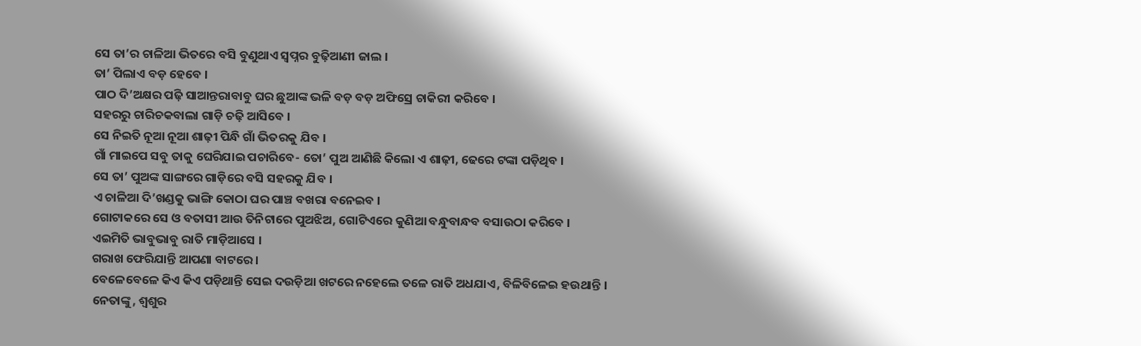ସେ ତା’ର ଚାଳିଆ ଭିତରେ ବସି ବୁଣୁଥାଏ ସ୍ବପ୍ନର ବୁଢ଼ିଆଣୀ ଜାଲ ।
ତା’ ପିଲାଏ ବଡ଼ ହେବେ ।
ପାଠ ଦି’ଅକ୍ଷର ପଢ଼ି ସାଆନ୍ତରାବାବୁ ଘର ଛୁଆଙ୍କ ଭଳି ବଡ଼ ବଡ଼ ଅଫିସ୍ରେ ଚାକିରୀ କରିବେ ।
ସହରରୁ ଚାରିଚକବାଲା ଗାଡ଼ି ଚଢ଼ି ଆସିବେ ।
ସେ ନିଇତି ନୂଆ ନୂଆ ଶାଢ଼ୀ ପିନ୍ଧି ଗାଁ ଭିତରକୁ ଯିବ ।
ଗାଁ ମାଇପେ ସବୁ ତାକୁ ଘେରିଯାଇ ପଚାରିବେ- ତୋ’ ପୁଅ ଆଣିଛି କିଲୋ ଏ ଶାଢ଼ୀ, ଢେରେ ଟଙ୍କା ପଡ଼ିଥିବ ।
ସେ ତା’ ପୁଅଙ୍କ ସାଙ୍ଗରେ ଗାଡ଼ିରେ ବସି ସହରକୁ ଯିବ ।
ଏ ଚାଳିଆ ଦି’ଖଣ୍ଡକୁ ଭାଙ୍ଗି କୋଠା ଘର ପାଞ୍ଚ ବଖରା ବନେଇବ ।
ଗୋଟାକରେ ସେ ଓ ବତାସୀ ଆଉ ତିନିଟାରେ ପୁଅଝିଅ, ଗୋଟିଏରେ କୁଣିଆ ବନ୍ଧୁବାନ୍ଧବ ବସାଉଠା କରିବେ ।
ଏଇମିତି ଭାବୁଭାବୁ ରାତି ମାଡ଼ିଆସେ ।
ଗରାଖ ଫେରିଯାନ୍ତି ଆପଣା ବାଟରେ ।
ବେଳେବେଳେ କିଏ କିଏ ପଡ଼ିଥାନ୍ତି ସେଇ ଦଉଡ଼ିଆ ଖଟରେ ନହେଲେ ତଳେ ରାତି ଅଧଯାଏ, ବିଳିବିଳେଇ ହଉଥାନ୍ତି ।
ନେତାଙ୍କୁ, ଶ୍ବଶୁର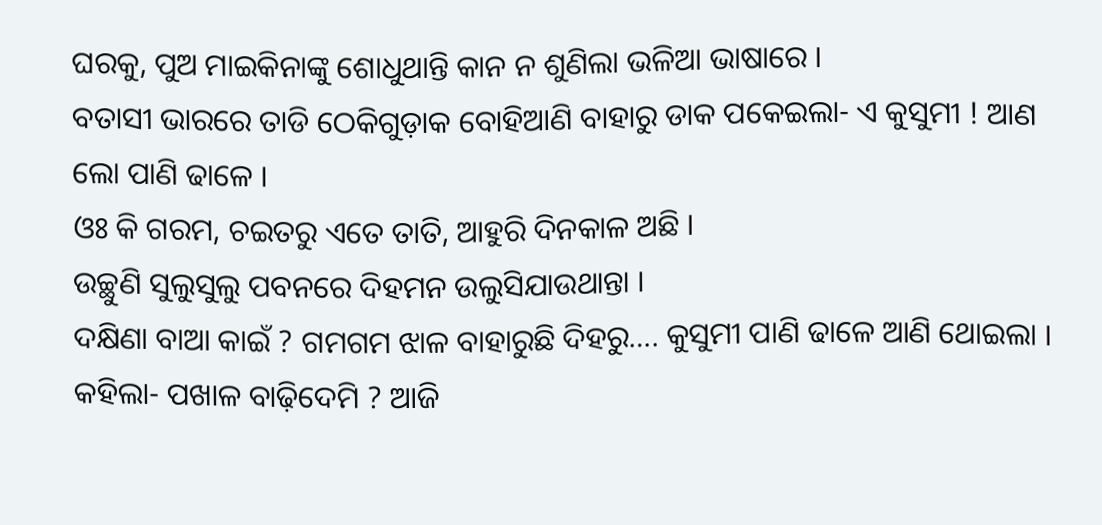ଘରକୁ, ପୁଅ ମାଇକିନାଙ୍କୁ ଶୋଧୁଥାନ୍ତି କାନ ନ ଶୁଣିଲା ଭଳିଆ ଭାଷାରେ ।
ବତାସୀ ଭାରରେ ତାଡି ଠେକିଗୁଡ଼ାକ ବୋହିଆଣି ବାହାରୁ ଡାକ ପକେଇଲା- ଏ କୁସୁମୀ ! ଆଣ ଲୋ ପାଣି ଢାଳେ ।
ଓଃ କି ଗରମ, ଚଇତରୁ ଏତେ ତାତି, ଆହୁରି ଦିନକାଳ ଅଛି ।
ଉଚ୍ଛୁଣି ସୁଲୁସୁଲୁ ପବନରେ ଦିହମନ ଉଲୁସିଯାଉଥାନ୍ତା ।
ଦକ୍ଷିଣା ବାଆ କାଇଁ ? ଗମଗମ ଝାଳ ବାହାରୁଛି ଦିହରୁ…. କୁସୁମୀ ପାଣି ଢାଳେ ଆଣି ଥୋଇଲା ।
କହିଲା- ପଖାଳ ବାଢ଼ିଦେମି ? ଆଜି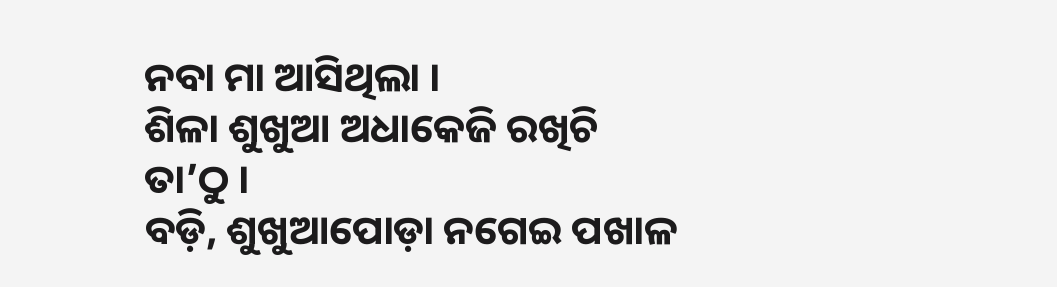ନବା ମା ଆସିଥିଲା ।
ଶିଳା ଶୁଖୁଆ ଅଧାକେଜି ରଖିଚି ତା’ଠୁ ।
ବଡ଼ି, ଶୁଖୁଆପୋଡ଼ା ନଗେଇ ପଖାଳ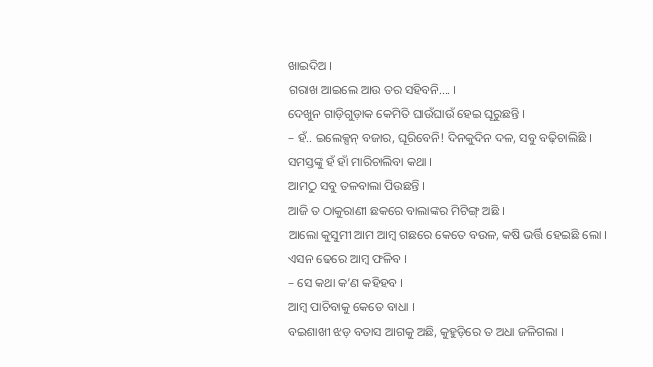ଖାଇଦିଅ ।
ଗରାଖ ଆଇଲେ ଆଉ ତର ସହିବନି…. ।
ଦେଖୁନ ଗାଡ଼ିଗୁଡ଼ାକ କେମିତି ଘାଉଁଘାଉଁ ହେଇ ଘୂରୁଛନ୍ତି ।
– ହଁ.. ଇଲେକ୍ସନ୍ ବଜାର, ଘୂରିବେନି! ଦିନକୁଦିନ ଦଳ, ସବୁ ବଢ଼ିଚାଲିଛି ।
ସମସ୍ତଙ୍କୁ ହଁ ହାଁ ମାରିଚାଲିବା କଥା ।
ଆମଠୁ ସବୁ ତଳବାଲା ପିଉଛନ୍ତି ।
ଆଜି ତ ଠାକୁରାଣୀ ଛକରେ ବାଲାଙ୍କର ମିଟିଙ୍ଗ୍ ଅଛି ।
ଆଲୋ କୁସୁମୀ ଆମ ଆମ୍ବ ଗଛରେ କେତେ ବଉଳ, କଷି ଭର୍ତ୍ତି ହେଇଛି ଲୋ ।
ଏସନ ଢେରେ ଆମ୍ବ ଫଳିବ ।
– ସେ କଥା କ’ଣ କହିହବ ।
ଆମ୍ବ ପାଚିବାକୁ କେତେ ବାଧା ।
ବଇଶାଖୀ ଝଡ଼ ବତାସ ଆଗକୁ ଅଛି, କୁହୁଡ଼ିରେ ତ ଅଧା ଜଳିଗଲା ।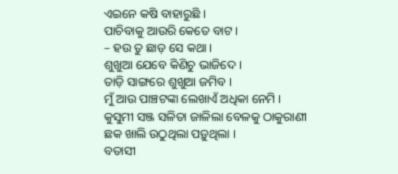ଏଇନେ କଷି ବାହାରୁଛି ।
ପାଚିବାକୁ ଆଉରି କେତେ ବାଟ ।
– ହଉ ତୁ ଛାଡ଼ ସେ କଥା ।
ଶୁଖୁଆ ଯେବେ କିଣିଚୁ ଭାଜିଦେ ।
ତାଡ଼ି ସାଙ୍ଗରେ ଶୁଖୁଆ ଜମିବ ।
ମୁଁ ଆଉ ପାଞ୍ଚଟଙ୍କା ଲେଖାଏଁ ଅଧିକା ନେମି ।
କୁସୁମୀ ସଞ୍ଜ ସଳିତା ଜାଳିଲା ବେଳକୁ ଠାକୁରାଣୀ ଛକ ଖାଲି ଉଠୁଥିଲା ପଡ଼ୁଥିଲା ।
ବତାସୀ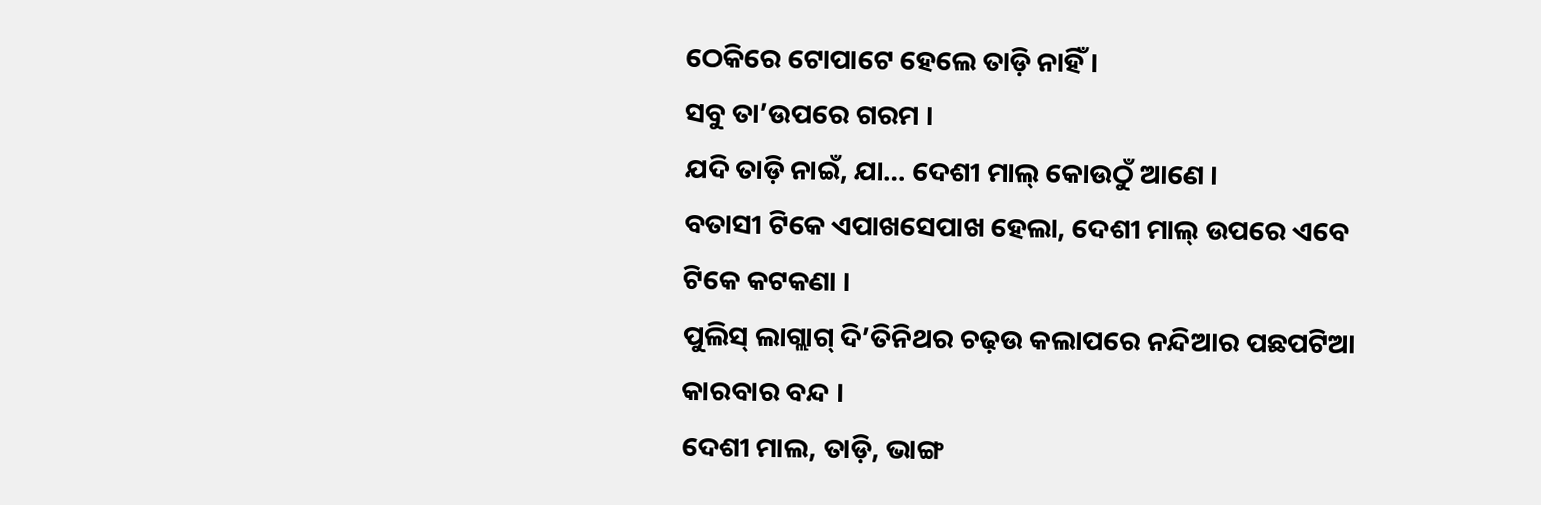ଠେକିରେ ଟୋପାଟେ ହେଲେ ତାଡ଼ି ନାହିଁ ।
ସବୁ ତା’ଉପରେ ଗରମ ।
ଯଦି ତାଡ଼ି ନାଇଁ, ଯା… ଦେଶୀ ମାଲ୍ କୋଉଠୁଁ ଆଣେ ।
ବତାସୀ ଟିକେ ଏପାଖସେପାଖ ହେଲା, ଦେଶୀ ମାଲ୍ ଉପରେ ଏବେ ଟିକେ କଟକଣା ।
ପୁଲିସ୍ ଲାଗ୍ଲାଗ୍ ଦି’ତିନିଥର ଚଢ଼ଉ କଲାପରେ ନନ୍ଦିଆର ପଛପଟିଆ କାରବାର ବନ୍ଦ ।
ଦେଶୀ ମାଲ, ତାଡ଼ି, ଭାଙ୍ଗ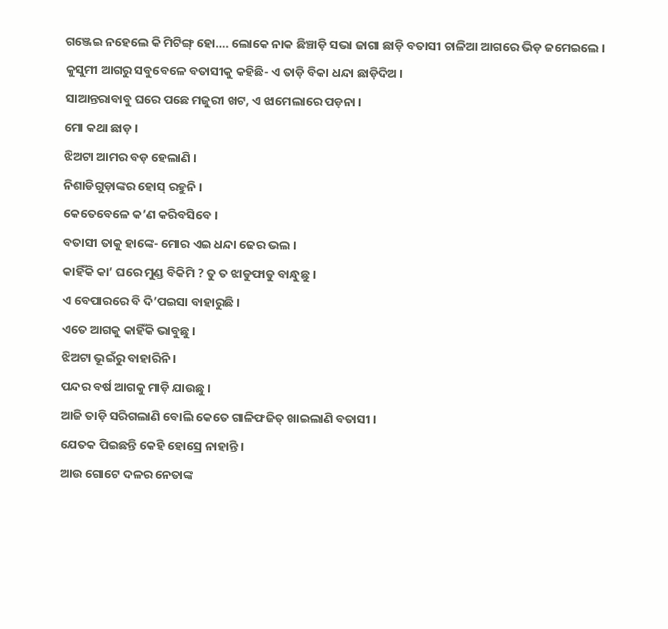ଗଞ୍ଜେଇ ନହେଲେ କି ମିଟିଙ୍ଗ୍ ହୋ…. ଲୋକେ ନାକ ଛିଞ୍ଚାଡ଼ି ସଭା ଜାଗା ଛାଡ଼ି ବତାସୀ ଚାଳିଆ ଆଗରେ ଭିଡ଼ ଜମେଇଲେ ।
କୁସୁମୀ ଆଗରୁ ସବୁବେଳେ ବତାସୀକୁ କହିଛି- ଏ ତାଡ଼ି ବିକା ଧନ୍ଦା ଛାଡ଼ିଦିଅ ।
ସାଆନ୍ତରାବାବୁ ଘରେ ପଛେ ମଜୁରୀ ଖଟ, ଏ ଝାମେଲାରେ ପଡ଼ନା ।
ମୋ କଥା ଛାଡ଼ ।
ଝିଅଟା ଆମର ବଡ଼ ହେଲାଣି ।
ନିଶାଡିଗୁଡ଼ାଙ୍କର ହୋସ୍ ରହୁନି ।
କେତେବେଳେ କ’ଣ କରିବସିବେ ।
ବତାସୀ ତାକୁ ହାଙ୍କେ- ମୋର ଏଇ ଧନ୍ଦା ଢେର ଭଲ ।
କାହିଁକି କା’ ଘରେ ମୁଣ୍ଡ ବିକିମି ? ତୁ ତ ଝାଡୁଫାଡୁ ବାନ୍ଧୁଛୁ ।
ଏ ବେପାରରେ ବି ଦି’ପଇସା ବାହାରୁଛି ।
ଏତେ ଆଗକୁ କାହିଁକି ଭାବୁଛୁ ।
ଝିଅଟା ଭୂଇଁରୁ ବାହାରିନି ।
ପନ୍ଦର ବର୍ଷ ଆଗକୁ ମାଡ଼ି ଯାଉଛୁ ।
ଆଜି ତାଡ଼ି ସରିଗଲାଣି ବୋଲି କେତେ ଗାଳିଫଜିତ୍ ଖାଇଲାଣି ବତାସୀ ।
ଯେତକ ପିଇଛନ୍ତି କେହି ହୋସ୍ରେ ନାହାନ୍ତି ।
ଆଉ ଗୋଟେ ଦଳର ନେତାଙ୍କ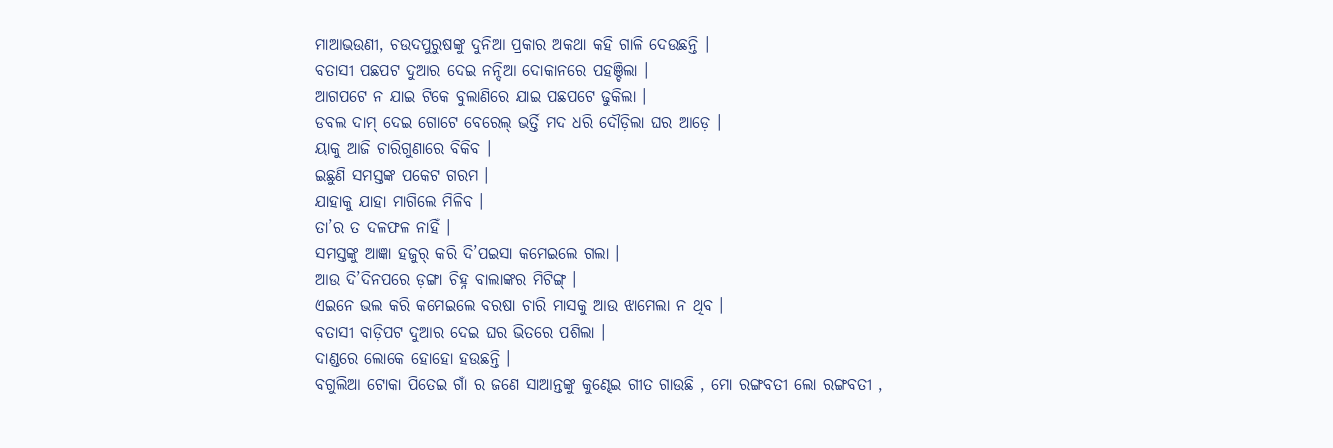ମାଆଭଉଣୀ, ଚଉଦପୁରୁଷଙ୍କୁ ଦୁନିଆ ପ୍ରକାର ଅକଥା କହି ଗାଳି ଦେଉଛନ୍ତି ।
ବତାସୀ ପଛପଟ ଦୁଆର ଦେଇ ନନ୍ଦିଆ ଦୋକାନରେ ପହଞ୍ଚିଲା ।
ଆଗପଟେ ନ ଯାଇ ଟିକେ ବୁଲାଣିରେ ଯାଇ ପଛପଟେ ଢୁକିଲା ।
ଡବଲ ଦାମ୍ ଦେଇ ଗୋଟେ ବେରେଲ୍ ଭର୍ତ୍ତି ମଦ ଧରି ଦୌଡ଼ିଲା ଘର ଆଡ଼େ ।
ୟାକୁ ଆଜି ଚାରିଗୁଣାରେ ବିକିବ ।
ଇଛୁଣି ସମସ୍ତଙ୍କ ପକେଟ ଗରମ ।
ଯାହାକୁ ଯାହା ମାଗିଲେ ମିଳିବ ।
ତା’ର ତ ଦଳଫଳ ନାହିଁ ।
ସମସ୍ତଙ୍କୁ ଆଜ୍ଞା ହଜୁର୍ କରି ଦି’ପଇସା କମେଇଲେ ଗଲା ।
ଆଉ ଦି’ଦିନପରେ ଡ଼ଙ୍ଗା ଚିହ୍ନ ବାଲାଙ୍କର ମିଟିଙ୍ଗ୍ ।
ଏଇନେ ଭଲ କରି କମେଇଲେ ବରଷା ଚାରି ମାସକୁ ଆଉ ଝାମେଲା ନ ଥିବ ।
ବତାସୀ ବାଡ଼ିପଟ ଦୁଆର ଦେଇ ଘର ଭିତରେ ପଶିଲା ।
ଦାଣ୍ଡରେ ଲୋକେ ହୋହୋ ହଉଛନ୍ତି ।
ବଗୁଲିଆ ଟୋକା ପିତେଇ ଗାଁ ର ଜଣେ ସାଆନ୍ତଙ୍କୁ କୁଣ୍ଢେଇ ଗୀତ ଗାଉଛି , ମୋ ରଙ୍ଗବତୀ ଲୋ ରଙ୍ଗବତୀ ,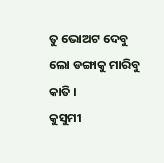ତୁ ଭୋଅଟ ଦେବୁ ଲୋ ଡଙ୍ଗାକୁ ମାରିବୁ କାତି ।
କୁସୁମୀ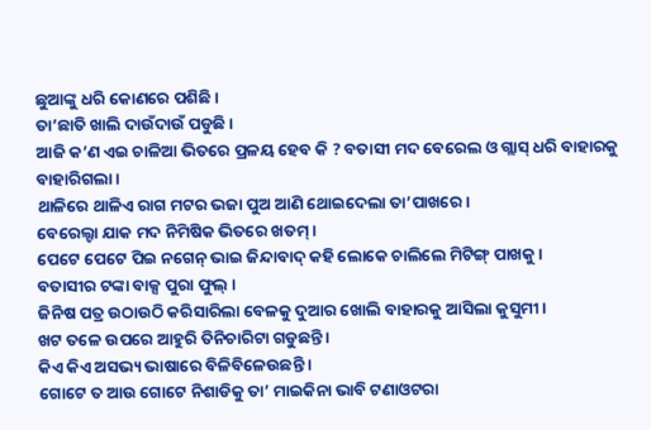ଛୁଆଙ୍କୁ ଧରି କୋଣରେ ପଶିଛି ।
ତା’ଛାତି ଖାଲି ଦାଉଁଦାଉଁ ପଡୁଛି ।
ଆଜି କ’ଣ ଏଇ ଚାଳିଆ ଭିତରେ ପ୍ରଳୟ ହେବ କି ? ବତାସୀ ମଦ ବେରେଲ ଓ ଗ୍ଲାସ୍ ଧରି ବାହାରକୁ ବାହାରିଗଲା ।
ଥାଳିରେ ଥାଳିଏ ରାଗ ମଟର ଭଜା ପୁଅ ଆଣି ଥୋଇଦେଲା ତା’ପାଖରେ ।
ବେରେଲ୍ଟା ଯାକ ମଦ ନିମିଷିକ ଭିତରେ ଖତମ୍ ।
ପେଟେ ପେଟେ ପିଇ ନଗେନ୍ ଭାଇ ଜିନ୍ଦାବାଦ୍ କହି ଲୋକେ ଚାଲିଲେ ମିଟିଙ୍ଗ୍ ପାଖକୁ ।
ବତାସୀର ଟଙ୍କା ବାକ୍ସ ପୁରା ଫୁଲ୍ ।
ଜିନିଷ ପତ୍ର ଉଠାଉଠି କରିସାରିଲା ବେଳକୁ ଦୁଆର ଖୋଲି ବାହାରକୁ ଆସିଲା କୁସୁମୀ ।
ଖଟ ତଳେ ଉପରେ ଆହୁରି ତିନିଚାରିଟା ଗଡୁଛନ୍ତି ।
କିଏ କିଏ ଅସଭ୍ୟ ଭାଷାରେ ବିଳିବିଳେଉଛନ୍ତି ।
ଗୋଟେ ତ ଆଉ ଗୋଟେ ନିଶାଡିକୁ ତା’ ମାଇକିନା ଭାବି ଟଣାଓଟରା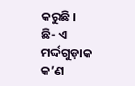କରୁଛି ।
ଛି- ଏ ମର୍ଦ୍ଦଗୁଡ଼ାକ କ’ଣ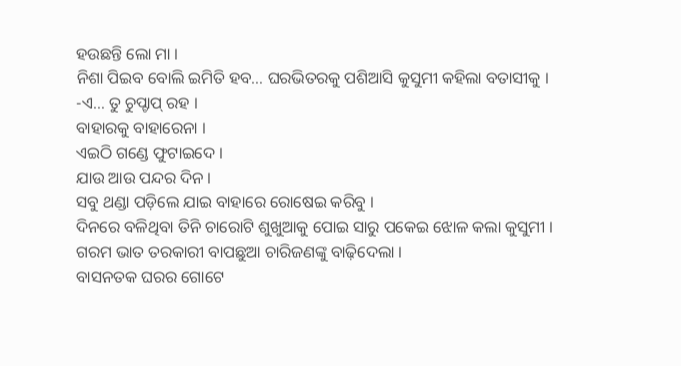ହଉଛନ୍ତି ଲୋ ମା ।
ନିଶା ପିଇବ ବୋଲି ଇମିତି ହବ… ଘରଭିତରକୁ ପଶିଆସି କୁସୁମୀ କହିଲା ବତାସୀକୁ ।
-ଏ… ତୁ ଚୁପ୍ଚାପ୍ ରହ ।
ବାହାରକୁ ବାହାରେନା ।
ଏଇଠି ଗଣ୍ଡେ ଫୁଟାଇଦେ ।
ଯାଉ ଆଉ ପନ୍ଦର ଦିନ ।
ସବୁ ଥଣ୍ଡା ପଡ଼ିଲେ ଯାଇ ବାହାରେ ରୋଷେଇ କରିବୁ ।
ଦିନରେ ବଳିଥିବା ତିନି ଚାରୋଟି ଶୁଖୁଆକୁ ପୋଇ ସାରୁ ପକେଇ ଝୋଳ କଲା କୁସୁମୀ ।
ଗରମ ଭାତ ତରକାରୀ ବାପଛୁଆ ଚାରିଜଣଙ୍କୁ ବାଢ଼ିଦେଲା ।
ବାସନତକ ଘରର ଗୋଟେ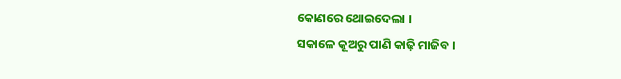କୋଣରେ ଥୋଇଦେଲା ।
ସକାଳେ କୂଅରୁ ପାଣି କାଢ଼ି ମାଜିବ ।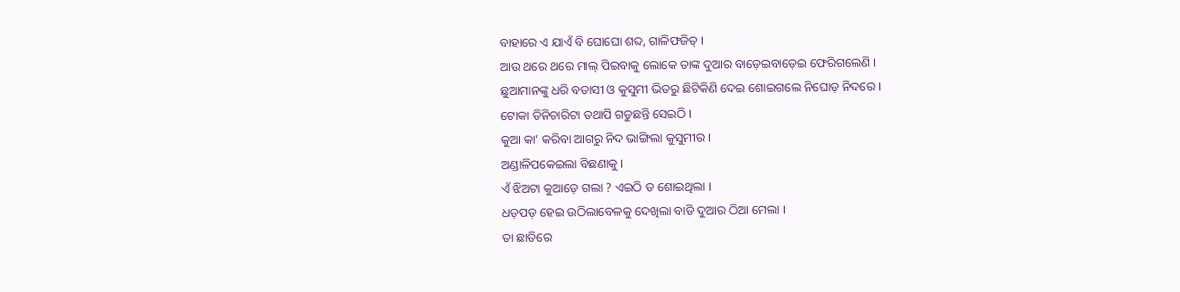ବାହାରେ ଏ ଯାଏଁ ବି ଘୋଘୋ ଶବ୍ଦ, ଗାଳିଫଜିତ୍ ।
ଆଉ ଥରେ ଥରେ ମାଲ୍ ପିଇବାକୁ ଲୋକେ ତାଙ୍କ ଦୁଆର ବାଡ଼େଇବାଡ଼େଇ ଫେରିଗଲେଣି ।
ଛୁଆମାନଙ୍କୁ ଧରି ବତାସୀ ଓ କୁସୁମୀ ଭିତରୁ ଛିଟିକିଣି ଦେଇ ଶୋଇଗଲେ ନିଘୋଡ଼ ନିଦରେ ।
ଟୋକା ତିନିଚାରିଟା ତଥାପି ଗଡୁଛନ୍ତି ସେଇଠି ।
କୁଆ କା’ କରିବା ଆଗରୁ ନିଦ ଭାଙ୍ଗିଲା କୁସୁମୀର ।
ଅଣ୍ଡାଳିପକେଇଲା ବିଛଣାକୁ ।
ଏଁ ଝିଅଟା କୁଆଡ଼େ ଗଲା ? ଏଇଠି ତ ଶୋଇଥିଲା ।
ଧଡ଼ପଡ଼ ହେଇ ଉଠିଲାବେଳକୁ ଦେଖିଲା ବାଡି ଦୁଆର ଠିଆ ମେଲା ।
ତା ଛାତିରେ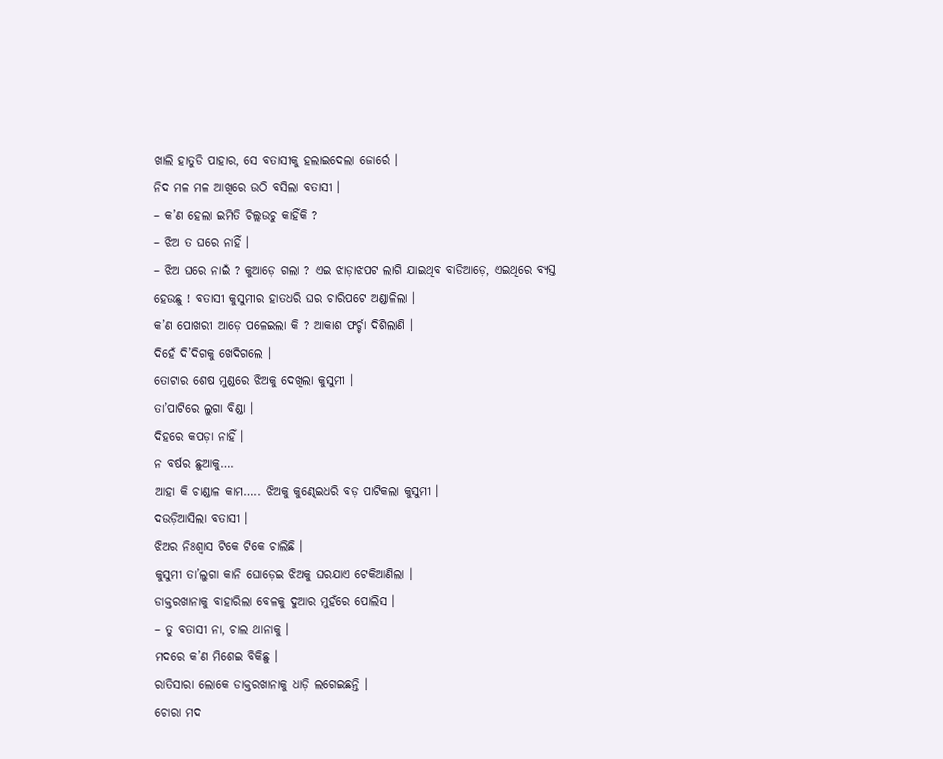ଖାଲି ହାତୁଡି ପାହାର, ସେ ବତାସୀକୁ ହଲାଇଦେଲା ଜୋର୍ରେ ।
ନିଦ ମଳ ମଳ ଆଖିରେ ଉଠି ବସିଲା ବତାସୀ ।
– କ’ଣ ହେଲା ଇମିତି ଚିଲ୍ଲଉଚୁ କାହିଁକି ?
– ଝିଅ ତ ଘରେ ନାହିଁ ।
– ଝିଅ ଘରେ ନାଇଁ ? କୁଆଡ଼େ ଗଲା ? ଏଇ ଝାଡ଼ାଝପଟ ଲାଗି ଯାଇଥିବ ବାଡିଆଡ଼େ, ଏଇଥିରେ ବ୍ୟସ୍ତ ହେଉଛୁ ! ବତାସୀ କୁସୁମୀର ହାତଧରି ଘର ଚାରିପଟେ ଅଣ୍ଡାଳିଲା ।
କ’ଣ ପୋଖରୀ ଆଡ଼େ ପଳେଇଲା କି ? ଆକାଶ ଫର୍ଚ୍ଚା ଦିଶିଲାଣି ।
ଦିହେଁ ଦି’ଦିଗକୁ ଖେଦିଗଲେ ।
ତୋଟାର ଶେଷ ମୁଣ୍ଡରେ ଝିଅକୁ ଦେଖିଲା କୁସୁମୀ ।
ତା’ପାଟିରେ ଲୁଗା ବିଣ୍ଡା ।
ଦିହରେ କପଡ଼ା ନାହିଁ ।
ନ ବର୍ଷର ଛୁଆକୁ….
ଆହା କି ଚାଣ୍ଡାଳ କାମ….. ଝିଅକୁ କୁଣ୍ଢେଇଧରି ବଡ଼ ପାଟିକଲା କୁସୁମୀ ।
ଦଉଡ଼ିଆସିଲା ବତାସୀ ।
ଝିଅର ନିଃଶ୍ବାସ ଟିକେ ଟିକେ ଚାଲିଛି ।
କୁସୁମୀ ତା’ଲୁଗା କାନି ଘୋଡ଼େଇ ଝିଅକୁ ଘରଯାଏ ଟେକିଆଣିଲା ।
ଡାକ୍ତରଖାନାକୁ ବାହାରିଲା ବେଳକୁ ଦୁଆର ମୁହଁରେ ପୋଲିସ ।
– ତୁ ବତାସୀ ନା, ଚାଲ ଥାନାକୁ ।
ମଦରେ କ’ଣ ମିଶେଇ ବିକିଛୁ ।
ରାତିସାରା ଲୋକେ ଡାକ୍ତରଖାନାକୁ ଧାଡ଼ି ଲଗେଇଛନ୍ତି ।
ଚୋରା ମଦ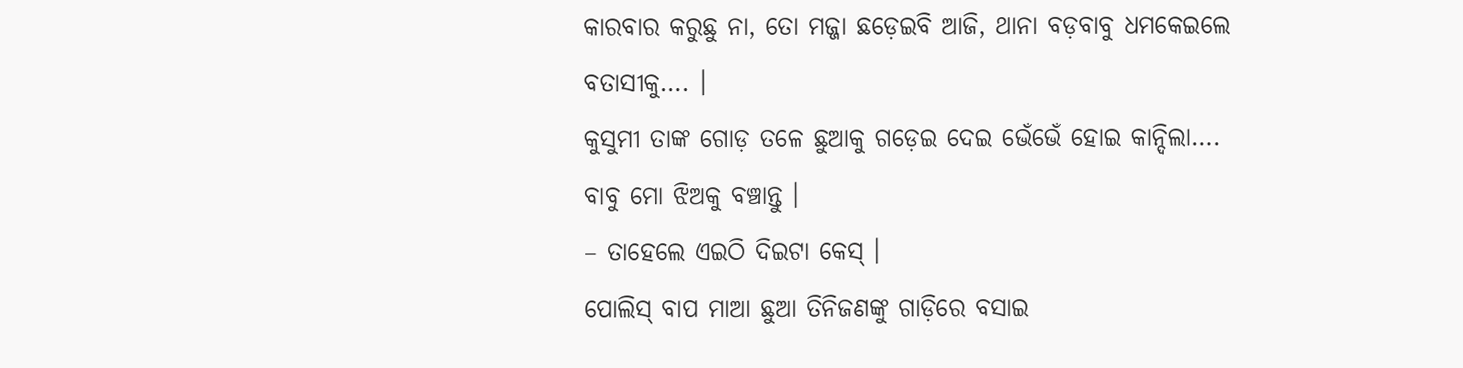କାରବାର କରୁଛୁ ନା, ତୋ ମଜ୍ଜା ଛଡ଼େଇବି ଆଜି, ଥାନା ବଡ଼ବାବୁ ଧମକେଇଲେ ବତାସୀକୁ…. ।
କୁସୁମୀ ତାଙ୍କ ଗୋଡ଼ ତଳେ ଛୁଆକୁ ଗଡ଼େଇ ଦେଇ ଭେଁଭେଁ ହୋଇ କାନ୍ଦିଲା…. ବାବୁ ମୋ ଝିଅକୁ ବଞ୍ଚାନ୍ତୁ ।
– ତାହେଲେ ଏଇଠି ଦିଇଟା କେସ୍ ।
ପୋଲିସ୍ ବାପ ମାଆ ଛୁଆ ତିନିଜଣଙ୍କୁ ଗାଡ଼ିରେ ବସାଇ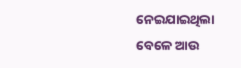ନେଇଯାଇଥିଲା ବେଳେ ଆଉ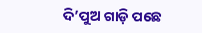ଦି’ପୁଅ ଗାଡ଼ି ପଛେ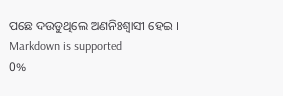ପଛେ ଦଉଡୁଥିଲେ ଅଣନିଃଶ୍ବାସୀ ହେଇ ।
Markdown is supported
0%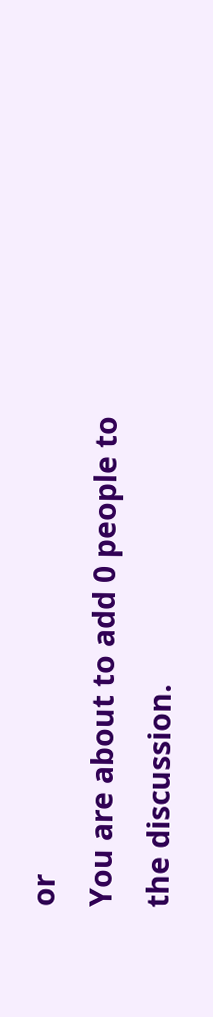or
You are about to add 0 people to the discussion.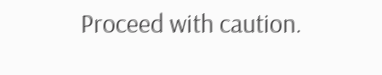Proceed with caution.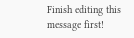Finish editing this message first!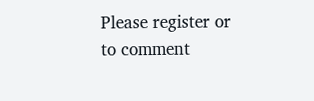Please register or to comment